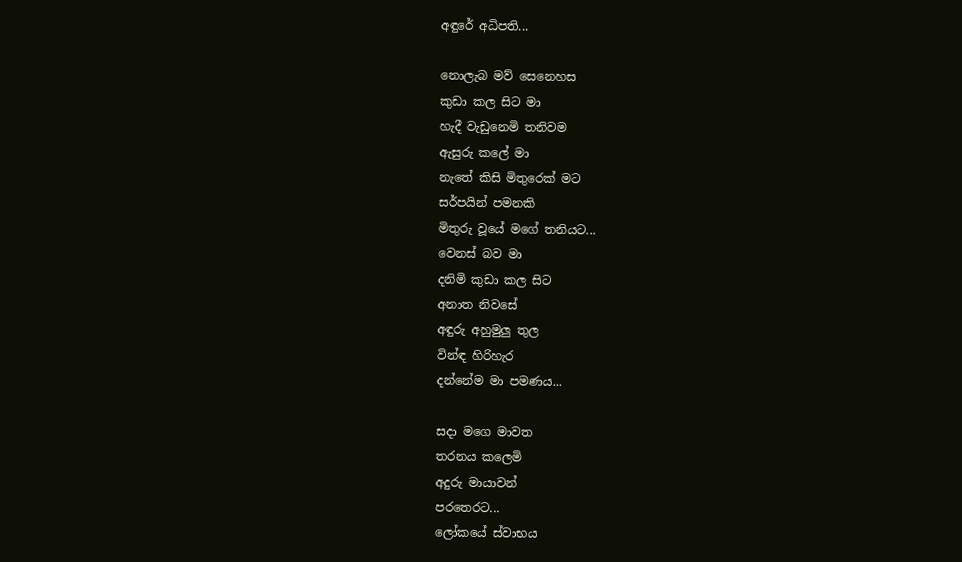අඳුරේ අධිපති...

නොලැබ මව් සෙනෙහස
කුඩා කල සිට මා
හැදී වැඩුනෙමි තනිවම
ඇසුරු කලේ මා
නැතේ කිසි මිතුරෙක් මට
සර්පයින් පමනකි
මිතුරු වූයේ මගේ තනියට...
වෙනස් බව මා
දනිමි කුඩා කල සිට
අනාත නිවසේ
අඳුරු අහුමුලු තුල
වින්ඳ හිරිහැර
දන්නේම මා පමණය...

සදා මගෙ මාවත
තරනය කලෙමි
අදුරු මායාවන්
පරතෙරට...
ලෝකයේ ස්වාභය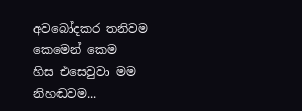අවබෝදකර තනිවම
කෙමෙන් කෙම
හිස එසෙවුවා මම
නිහඬවම...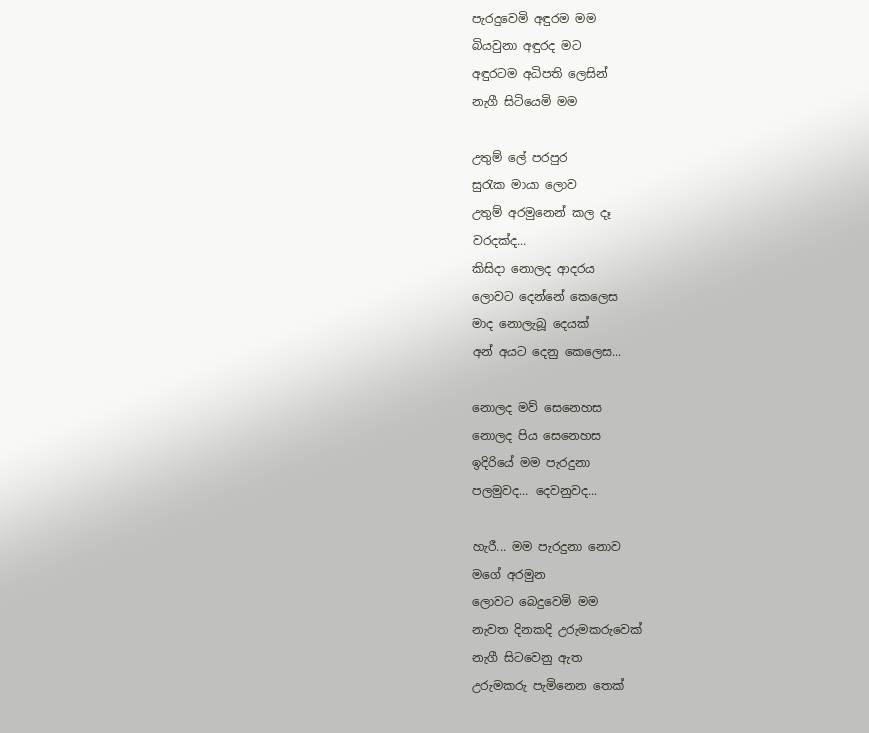පැරදුවෙමි අඳුරම මම
බියවුනා අඳුරද මට
අඳුරටම අධිපති ලෙසින්
නැගී සිටියෙමි මම

උතුම් ලේ පරපුර
සුරැක මායා ලොව
උතුම් අරමුනෙන් කල දෑ
වරදක්ද...
කිසිදා නොලද ආදරය
ලොවට දෙන්නේ කෙලෙස
මාද නොලැබූ දෙයක්
අන් අයට දෙනු කෙලෙස...

නොලද මව් සෙනෙහස
නොලද පිය සෙනෙහස
ඉදිරියේ මම පැරදුනා
පලමුවද... දෙවනුවද...

හැරී... මම පැරදුනා නොව
මගේ අරමුන
ලොවට බෙදුවෙමි මම
නැවත දිනකදි උරුමකරුවෙක්
නැගී සිටවෙනු ඇත
උරුමකරු පැමිනෙන තෙක්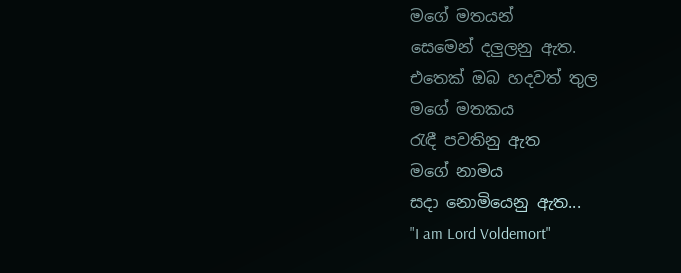මගේ මතයන්
සෙමෙන් දලුලනු ඇත.
එතෙක් ඔබ හදවත් තුල
මගේ මතකය
රැඳී පවතිනු ඇත
මගේ නාමය
සදා නොමියෙනු ඇත...
"I am Lord Voldemort"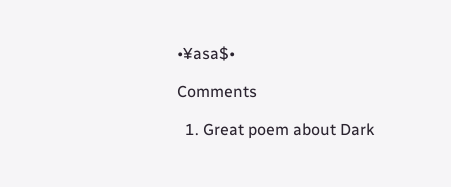•¥asa$•

Comments

  1. Great poem about Dark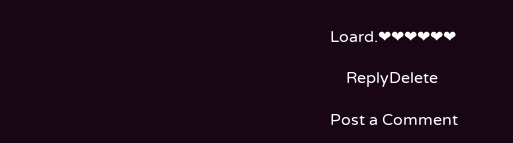Loard.❤❤❤❤❤❤

    ReplyDelete

Post a Comment